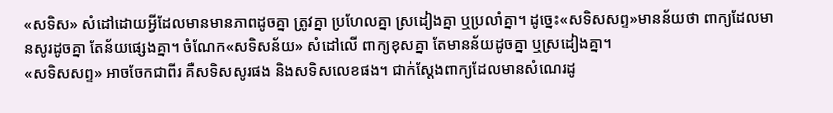«សទិស» សំដៅដោយអ្វីដែលមានមានភាពដូចគ្នា ត្រូវគ្នា ប្រហែលគ្នា ស្រដៀងគ្នា ឬប្រលាំគ្នា។ ដូច្នេះ«សទិសសព្ទ»មានន័យថា ពាក្យដែលមានសូរដូចគ្នា តែន័យផ្សេងគ្នា។ ចំណែក«សទិសន័យ» សំដៅលើ ពាក្យខុសគ្នា តែមានន័យដូចគ្នា ឬស្រដៀងគ្នា។
«សទិសសព្ទ» អាចចែកជាពីរ គឺសទិសសូរផង និងសទិសលេខផង។ ជាក់ស្តែងពាក្យដែលមានសំណេរដូ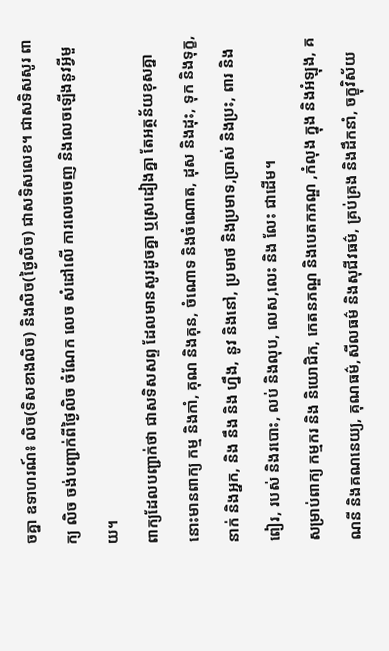ចគ្នា ឧទាហរណ៍៖ លិច(ទិសខាងលិច) និងលិច(ថ្ងៃលិច) ជាសទិសលេខ។ ជាសទិសសូរ ពាក្យ លិច ចង់បញ្ជាក់ពីថ្ងៃលិច ចំណែក លេច សំដៅលើ ការលេចចេញ និងលេចឡើងនូវអ្វីមួយ។
ពាក្យដែលបញ្ជាក់ថា ជាសទិសសព្ទ ដែលមានសូរដូចគ្នា ឬស្រដៀងគ្នា តែអត្ថន័យខុសគ្នានោះមានពាក្យ កម្ម និងកាំ, គុណ និងគុន, ចំណោទ និងចំណោត, ដុស និងដុះ, ទុក និងទុក្ខ, នាក់ និងអ្នក, និង នឹង និង ហ្នឹង, នូវ និងនៅ, ប្រមាថ និងប្រមាទ,ប្រាស់ និងប្រះ, ពារ និងពៀរ, របស់ និងរបោះ, លប់ និងលុប, លេស,លេះ និង លែះ ជាដើម។
សម្រាប់ពាក្យ កម្មករ និង និយោជិក, កេតនភណ្ឌ និងបេតកភណ្ឌ ,កំលុង ក្នុង និងអំឡុង, គណនី និងគណនេយ្យ, គុណធម៌,សីលធម៌ និងសុជីវធម៌, គ្រប់គ្រង និងដឹកនាំ, ចក្ខុវិស័យ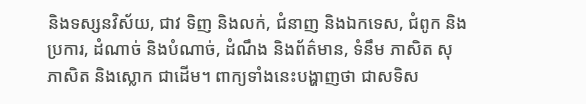និងទស្សនវិស័យ, ជាវ ទិញ និងលក់, ជំនាញ និងឯកទេស, ជំពូក និងប្រការ, ដំណាច់ និងបំណាច់, ដំណឹង និងព័ត៌មាន, ទំនឹម ភាសិត សុភាសិត និងស្លោក ជាដើម។ ពាក្យទាំងនេះបង្ហាញថា ជាសទិស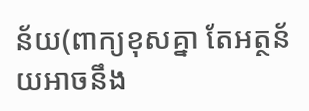ន័យ(ពាក្យខុសគ្នា តែអត្ថន័យអាចនឹង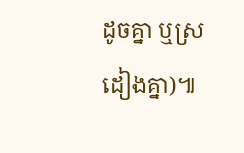ដូចគ្នា ឬស្រដៀងគ្នា)៕